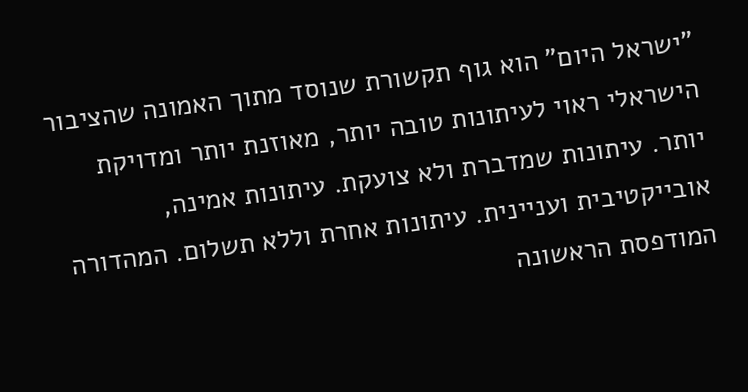"ישראל היום" הוא גוף תקשורת שנוסד מתוך האמונה שהציבור הישראלי ראוי לעיתונות טובה יותר, מאוזנת יותר ומדויקת יותר. עיתונות שמדברת ולא צועקת. עיתונות אמינה, אובייקטיבית ועניינית. עיתונות אחרת וללא תשלום. המהדורה המודפסת הראשונה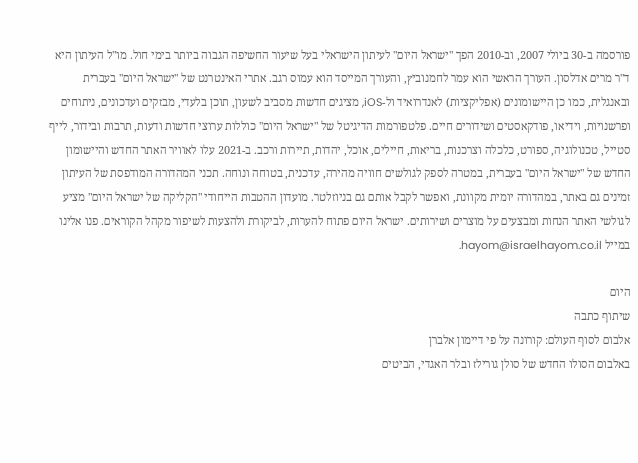פורסמה ב-30 ביולי 2007, וב-2010 הפך "ישראל היום" לעיתון הישראלי בעל שיעור החשיפה הגבוה ביותר בימי חול. מו"ל העיתון היא ד"ר מרים אדלסון. העורך הראשי הוא עמר לחמנוביץ, והעורך המייסד הוא עמוס רגב. אתרי האינטרנט של "ישראל היום" בעברית ובאנגלית, כמו כן היישומונים (אפליקציות) לאנדרואיד ול-iOS, מציגים חדשות מסביב לשעון, תוכן בלעדי, מבזקים ועדכונים, ניתוחים ופרשנויות, וידיאו, פודקאסטים ושידורים חיים. פלטפורמות הדיגיטל של "ישראל היום" כוללות ערוצי חדשות ודעות, תרבות ובידור, לייף סטייל, טכנולוגיה, ספורט, כלכלה וצרכנות, בריאות, חיילים, אוכל, יהדות, תיירות ורכב. ב-2021 עלו לאוויר האתר החדש והיישומון החדש של "ישראל היום" בעברית, במטרה לספק לגולשים חוויה מהירה, עדכנית, בטוחה ונוחה. תכני המהדורה המודפסת של העיתון זמינים גם באתר, במהדורה יומית מקוונת, ואפשר לקבל אותם גם בניוזלטר. מועדון ההטבות הייחודי "הקליקה של ישראל היום" מציע לגולשי האתר הנחות ומבצעים על מוצרים ושירותים. ישראל היום פתוח להערות, לביקורת ולהצעות לשיפור מקהל הקוראים. פנו אלינו במייל hayom@israelhayom.co.il.

היום
שיתוף כתבה
אלבום לסוף העולם: קורונה על פי דיימון אלברן
באלבום הסולו החדש של סולן גורילז ובלר האגדי, הביטים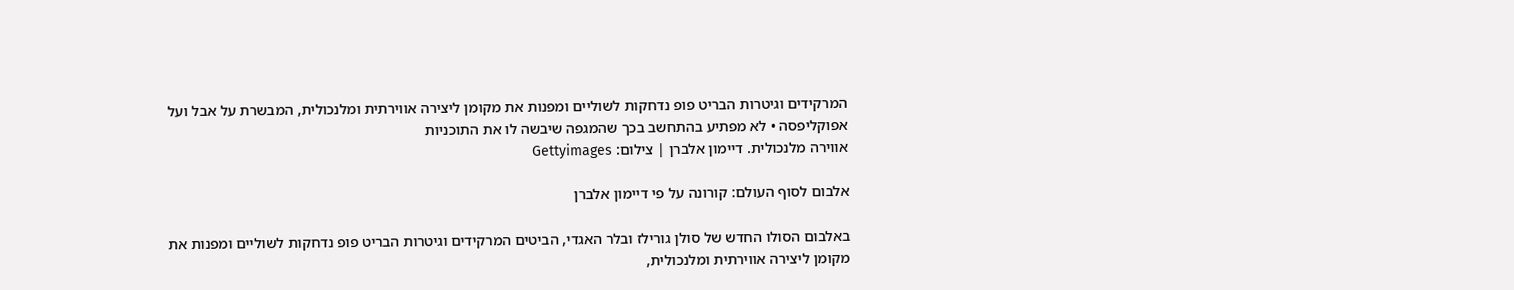המרקידים וגיטרות הבריט פופ נדחקות לשוליים ומפנות את מקומן ליצירה אווירתית ומלנכולית, המבשרת על אבל ועל אפוקליפסה • לא מפתיע בהתחשב בכך שהמגפה שיבשה לו את התוכניות
אווירה מלנכולית. דיימון אלברן | צילום: Gettyimages

אלבום לסוף העולם: קורונה על פי דיימון אלברן

באלבום הסולו החדש של סולן גורילז ובלר האגדי, הביטים המרקידים וגיטרות הבריט פופ נדחקות לשוליים ומפנות את מקומן ליצירה אווירתית ומלנכולית,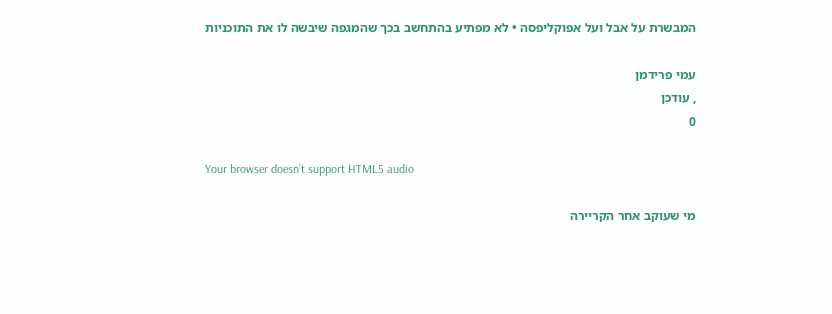המבשרת על אבל ועל אפוקליפסה • לא מפתיע בהתחשב בכך שהמגפה שיבשה לו את התוכניות

עמי פרידמן
, עודכן
0

Your browser doesn’t support HTML5 audio

מי שעוקב אחר הקריירה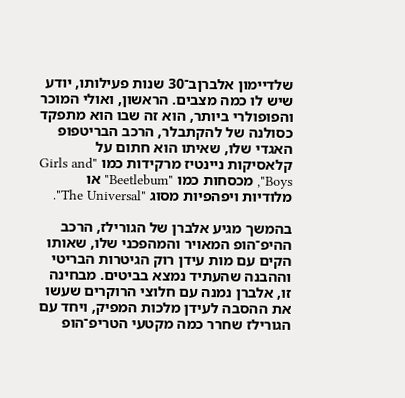שלדיימון אלברןב־30 שנות פעילותו, יודע שיש לו כמה מצבים. הראשון, ואולי המוכר והפופולרי ביותר, הוא זה שבו הוא מתפקד כסולנה של להקתבלר, הרכב הבריטפופ האגדי שלו, שאיתו הוא חתום על קלאסיקות ניינטיז מרקידות כמו "Girls and Boys", מכסחות כמו "Beetlebum" או מלודיות ויפהפיות מסוג "The Universal".

בהמשך מגיע אלברן של הגורילז, הרכב ההיפ־הופ המאויר והמהפכני שלו, שאותו הקים עם מות עידן רוק הגיטרות הבריטי וההבנה שהעתיד נמצא בביטים. מבחינה זו, אלברן נמנה עם חלוצי הרוקרים שעשו את ההסבה לעידן מלכות המפיק, ויחד עם הגורילז שחרר כמה מקטעי הטריפ־הופ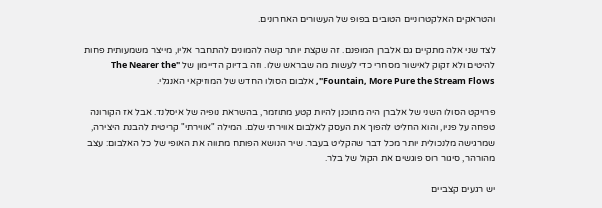והטראקים האלקטרוניים הטובים בפופ של העשורים האחרונים.

לצד שני אלה מתקיים גם אלברן המופנם. זה שקצת יותר קשה להמונים להתחבר אליו, מייצר משמעותית פחות להיטים ולא זקוק לאישור מסחרי כדי לעשות מה שבראש שלו. וזה בדיוק הדיימון של "The Nearer the Fountain, More Pure the Stream Flows", אלבום הסולו החדש של המוזיקאי האנגלי.

פרויקט הסולו השני של אלברן היה מתוכנן להיות קטע מתוזמר, בהשראת נופיה של איסלנד. אבל אז הקורונה טפחה על פניו, והוא החליט להפוך את העסק לאלבום אווירתי שלם. המילה "אווירתי" קריטית להבנת היצירה, שמרגישה מלנכולית יותר מכל דבר שהקליט בעבר. שיר הנושא הפותח מתווה את האופי של כל האלבום: עצב מהורהר, סיגור רוס פוגשים את הקול של בלר.

יש רגעים קצביים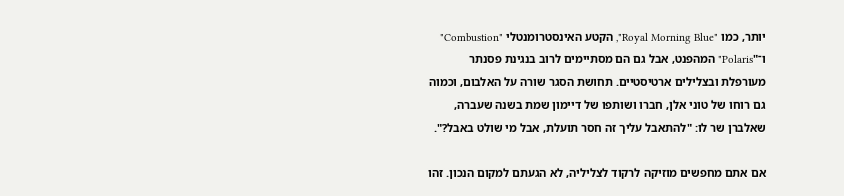יותר, כמו "Royal Morning Blue", הקטע האינסטרומנטלי "Combustion" ו־"Polaris" המהפנט, אבל גם הם מסתיימים לרוב בנגינת פסנתר מעורפלת ובצלילים ארטיסטיים. תחושת הסגר שורה על האלבום, וכמוה גם רוחו של טוני אלן, חברו ושותפו של דיימון שמת בשנה שעברה, שאלברן שר לו: "להתאבל עליך זה חסר תועלת, אבל מי שולט באבל?".

אם אתם מחפשים מוזיקה לרקוד לצליליה, לא הגעתם למקום הנכון. זהו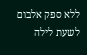ללא ספק אלבום לשעת לילה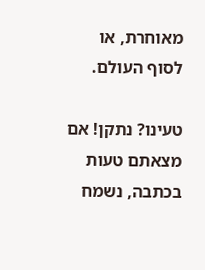מאוחרת, או לסוף העולם.

טעינו? נתקן! אם מצאתם טעות בכתבה, נשמח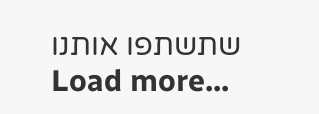שתשתפו אותנו
Load more...